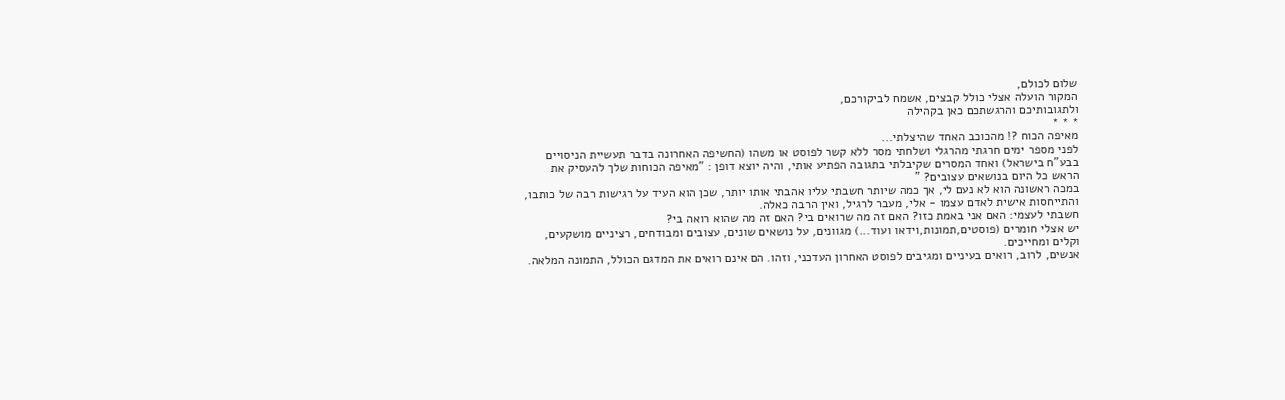שלום לכולם,
המקור הועלה אצלי כולל קבצים, אשמח לביקורכם,
ולתגובותיכם והרגשתכם כאן בקהילה
* * *
מאיפה הכוח ?! מהכוכב האחד שהיצלתי...
לפני מספר ימים חרגתי מהרגלי ושלחתי מסר ללא קשר לפוסט או משהו (החשיפה האחרונה בדבר תעשיית הניסויים בבע"ח בישראל) ואחד המסרים שקיבלתי בתגובה הפתיע אותי, והיה יוצא דופן : "מאיפה הכוחות שלך להעסיק את הראש כל היום בנושאים עצובים? "
במכה ראשונה הוא לא נעם לי, אך כמה שיותר חשבתי עליו אהבתי אותו יותר, שכן הוא העיד על רגישות רבה של כותבו, והתייחסות אישית לאדם עצמו - אלי, מעבר לרגיל, ואין הרבה כאלה.
חשבתי לעצמי: האם אני באמת כזו? האם זה מה שרואים בי? האם זה מה שהוא רואה בי?
יש אצלי חומרים (פוסטים,תמונות,וידאו ועוד...) מגוונים, על נושאים שונים, עצובים ומבודחים, רציניים מושקעים, וקלים ומחייכים.
אנשים, לרוב, רואים בעיניים ומגיבים לפוסט האחרון העדכני, וזהו. הם אינם רואים את המדגם הכולל, התמונה המלאה.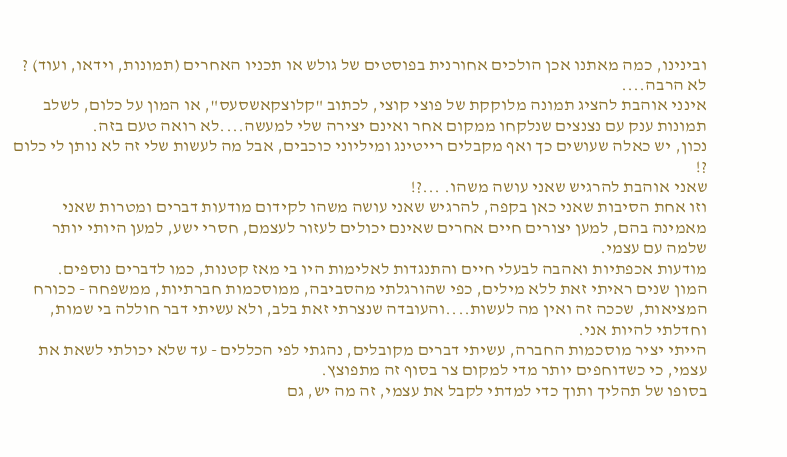ובינינו, כמה מאתנו אכן הולכים אחורנית בפוסטים של גולש או תכניו האחרים (תמונות, וידאו, ועוד) ? לא הרבה....
אינני אוהבת להציג תמונה מלוקקת של פוצי קוצי, לכתוב "קלוצקאשסעס", או המון על כלום, לשלב תמונות ענק עם נצנצים שנלקחו ממקום אחר ואינם יצירה שלי למעשה....לא רואה טעם בזה.
נכון, יש כאלה שעושים כך ואף מקבלים רייטינג ומיליוני כוכבים, אבל מה לעשות שלי זה לא נותן לי כלום ?!
שאני אוהבת להרגיש שאני עושה משהו. ...?!
וזו אחת הסיבות שאני כאן בקפה, להרגיש שאני עושה משהו לקידום מודעות דברים ומטרות שאני מאמינה בהם, למען יצורים חיים אחרים שאינם יכולים לעזור לעצמם, חסרי ישע, למען היותי יותר שלמה עם עצמי.
מודעות אכפתיות ואהבה לבעלי חיים והתנגדות לאלימות היו בי מאז קטנות, כמו לדברים נוספים.
המון שנים ראיתי זאת ללא מילים, כפי שהורגלתי מהסביבה, ממוסכמות חברתיות, ממשפחה - ככורח המציאות, שככה זה ואין מה לעשות....והעובדה שנצרתי זאת בלב, ולא עשיתי דבר חוללה בי שמות, וחדלתי להיות אני.
הייתי יציר מוסכמות החברה, עשיתי דברים מקובלים, נהגתי לפי הכללים - עד שלא יכולתי לשאת את עצמי, כי כשדוחפים יותר מדי למקום צר בסוף זה מתפוצץ.
בסופו של תהליך ותוך כדי למדתי לקבל את עצמי, זה מה יש, גם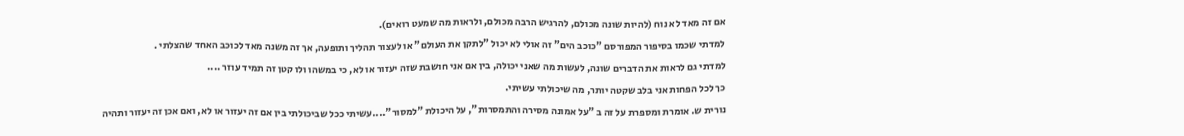אם זה מאד לא נוח (להיות שונה מכולם, להרגיש הרבה מכולם, ולראות מה שמעט רואים).
למדתי שכמו בסיפור המפורסם "כוכב הים" זה אולי לא יכול "לתקן את העולם" או לעצור תהליך ותופעה, אך זה משנה מאד לכוכב האחד שהצלתי .
למדתי גם לראות את הדברים שונה, לעשות מה שאני יכולה, בין אם אני חושבת שזה יעזור או לא, כי במשהו ולו קטן זה תמיד עוזר ....
כך לכל הפחות אני בלב שקטה יותר, מה שיכולתי עשיתי.
נורית ש. אומרת ומספרת על זה ב "על אמונה מסירה והתמסרות", על היכולת "למסור"....עשיתי ככל שביכולתי בין אם זה יעזור או לא, ואם אכן זה יעזור ותהיה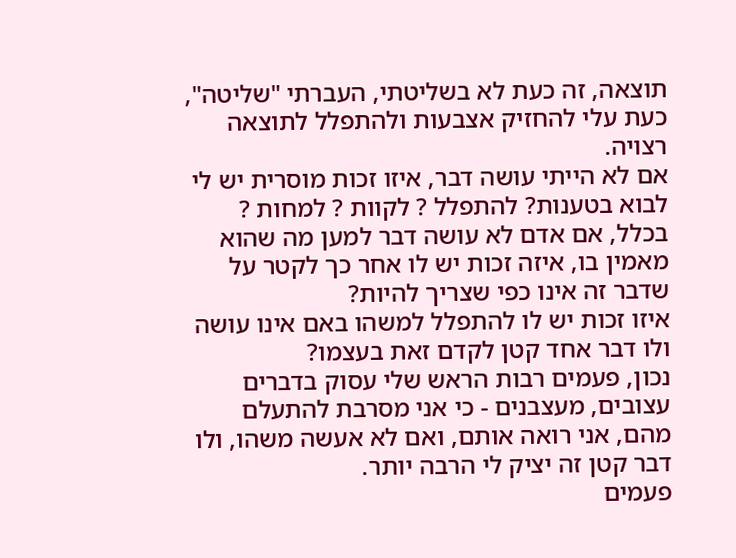תוצאה, זה כעת לא בשליטתי, העברתי "שליטה", כעת עלי להחזיק אצבעות ולהתפלל לתוצאה רצויה.
אם לא הייתי עושה דבר, איזו זכות מוסרית יש לי לבוא בטענות? להתפלל ? לקוות ? למחות ?
בכלל, אם אדם לא עושה דבר למען מה שהוא מאמין בו, איזה זכות יש לו אחר כך לקטר על שדבר זה אינו כפי שצריך להיות?
איזו זכות יש לו להתפלל למשהו באם אינו עושה ולו דבר אחד קטן לקדם זאת בעצמו?
נכון, פעמים רבות הראש שלי עסוק בדברים עצובים, מעצבנים - כי אני מסרבת להתעלם מהם, אני רואה אותם, ואם לא אעשה משהו, ולו דבר קטן זה יציק לי הרבה יותר.
פעמים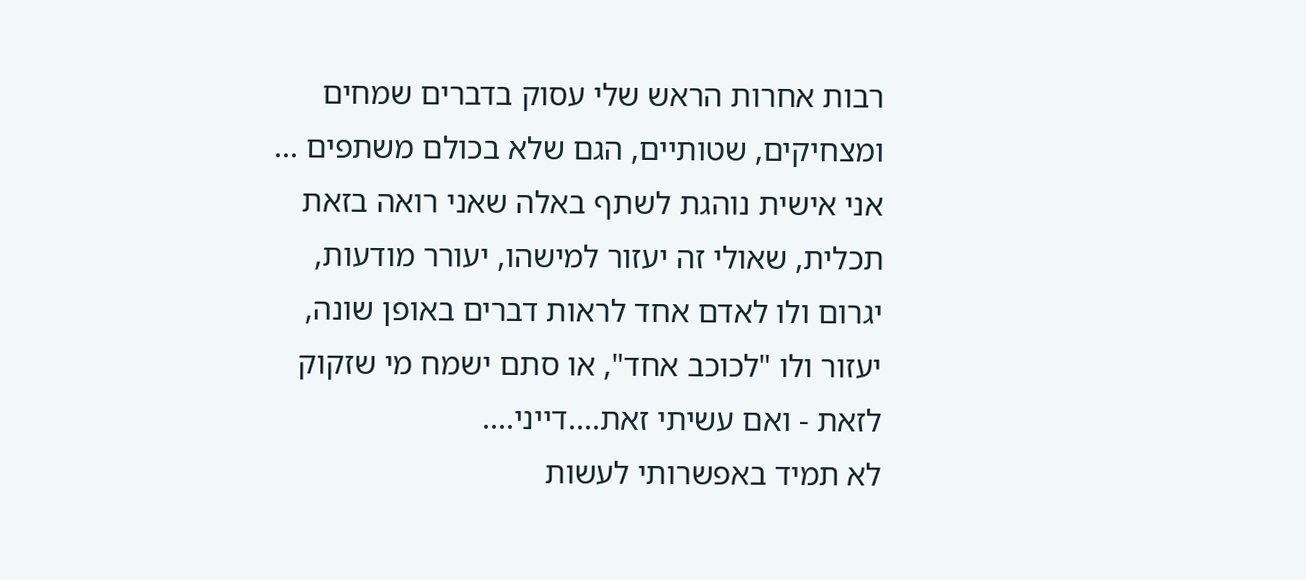רבות אחרות הראש שלי עסוק בדברים שמחים ומצחיקים, שטותיים, הגם שלא בכולם משתפים ...
אני אישית נוהגת לשתף באלה שאני רואה בזאת תכלית, שאולי זה יעזור למישהו, יעורר מודעות, יגרום ולו לאדם אחד לראות דברים באופן שונה, יעזור ולו "לכוכב אחד", או סתם ישמח מי שזקוק לזאת - ואם עשיתי זאת....דייני....
לא תמיד באפשרותי לעשות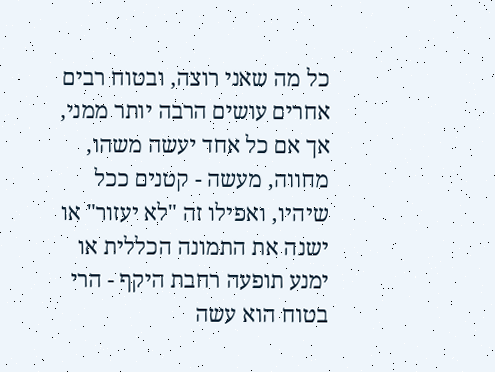כל מה שאני רוצה, ובטוח רבים אחרים עושים הרבה יותר ממני, אך אם כל אחד יעשה משהו, מחווה, מעשה - קטנים ככל שיהיו, ואפילו זה "לא יעזור" או ישנה את התמונה הכללית או ימנע תופעה רחבת היקף - הרי בטוח הוא עשה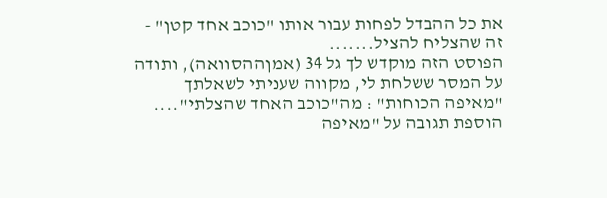את כל ההבדל לפחות עבור אותו "כוכב אחד קטן" - זה שהצליח להציל.......
הפוסט הזה מוקדש לך גל 34 (אמןההסוואה), ותודה על המסר ששלחת לי, מקווה שעניתי לשאלתך "מאיפה הכוחות" : מה"כוכב האחד שהצלתי"....
הוספת תגובה על "מאיפה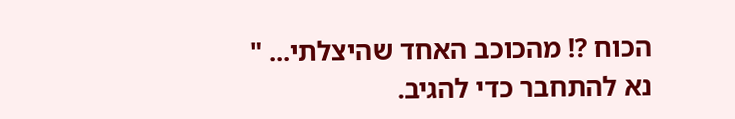הכוח ?! מהכוכב האחד שהיצלתי... "
נא להתחבר כדי להגיב.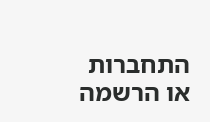התחברות או הרשמה